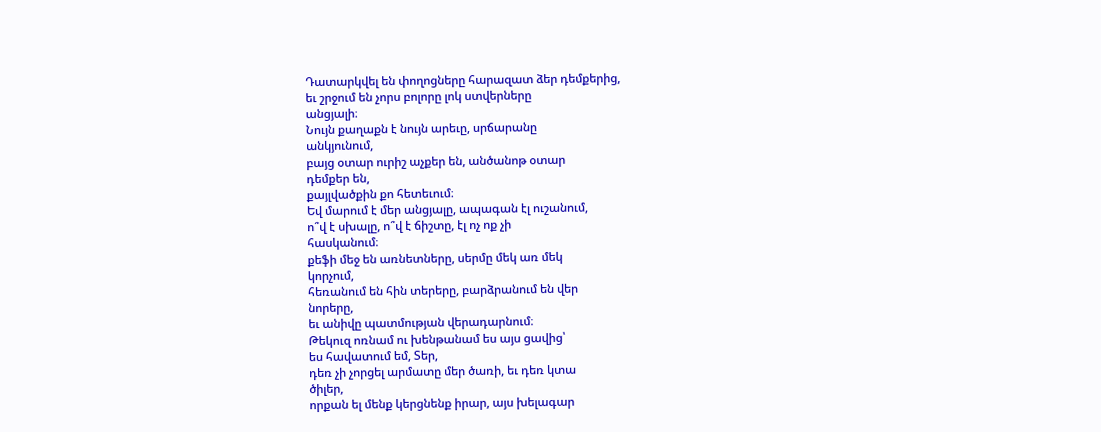Դատարկվել են փողոցները հարազատ ձեր դեմքերից,
եւ շրջում են չորս բոլորը լոկ ստվերները
անցյալի։
Նույն քաղաքն է նույն արեւը, սրճարանը
անկյունում,
բայց օտար ուրիշ աչքեր են, անծանոթ օտար
դեմքեր են,
քայլվածքին քո հետեւում։
Եվ մարում է մեր անցյալը, ապագան էլ ուշանում,
ո՞վ է սխալը, ո՞վ է ճիշտը, էլ ոչ ոք չի
հասկանում։
քեֆի մեջ են առնետները, սերմը մեկ առ մեկ
կորչում,
հեռանում են հին տերերը, բարձրանում են վեր
նորերը,
եւ անիվը պատմության վերադարնում։
Թեկուզ ոռնամ ու խենթանամ ես այս ցավից՝
ես հավատում եմ, Տեր,
դեռ չի չորցել արմատը մեր ծառի, եւ դեռ կտա
ծիլեր,
որքան ել մենք կերցնենք իրար, այս խելագար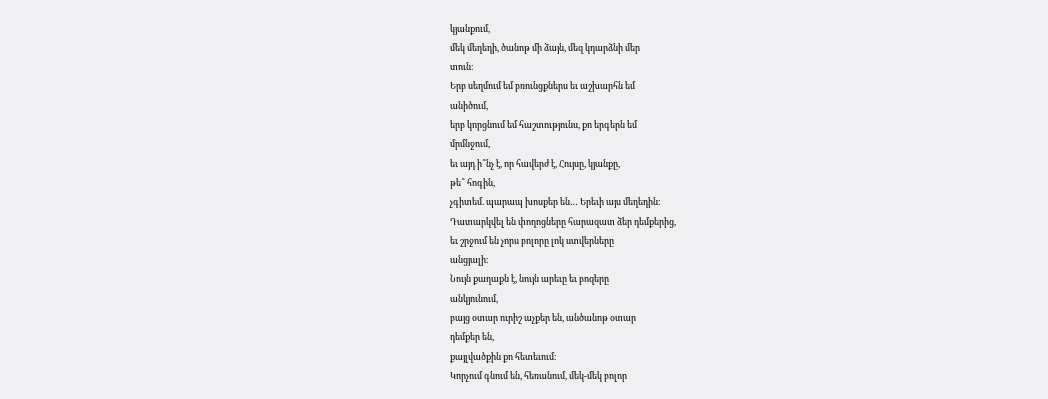կյանքում,
մեկ մեղեդի, ծանոթ մի ձայն, մեզ կդարձնի մեր
տուն։
Երբ սեղմում եմ բռունցքներս եւ աշխարհն եմ
անիծում,
երբ կորցնում եմ հաշտությունս, քո երգերն եմ
մրմնջում,
եւ այդ ի՞նչ է, որ հավերժ է, Հույսը, կյանքը,
թե՞ հոգին,
չգիտեմ. պարապ խոսքեր են… Երեւի այս մեղեդին։
Դատարկվել են փողոցները հարազատ ձեր դեմքերից,
եւ շրջում են չորս բոլորը լոկ ստվերները
անցյալի։
Նույն քաղաքն է, նույն արեւը եւ բոզերը
անկյունում,
բայց օտար ուրիշ աչքեր են, անծանոթ օտար
դեմքեր են,
քայլվածքին քո հետեւում։
Կորչում գնում են, հեռանում, մեկ-մեկ բոլոր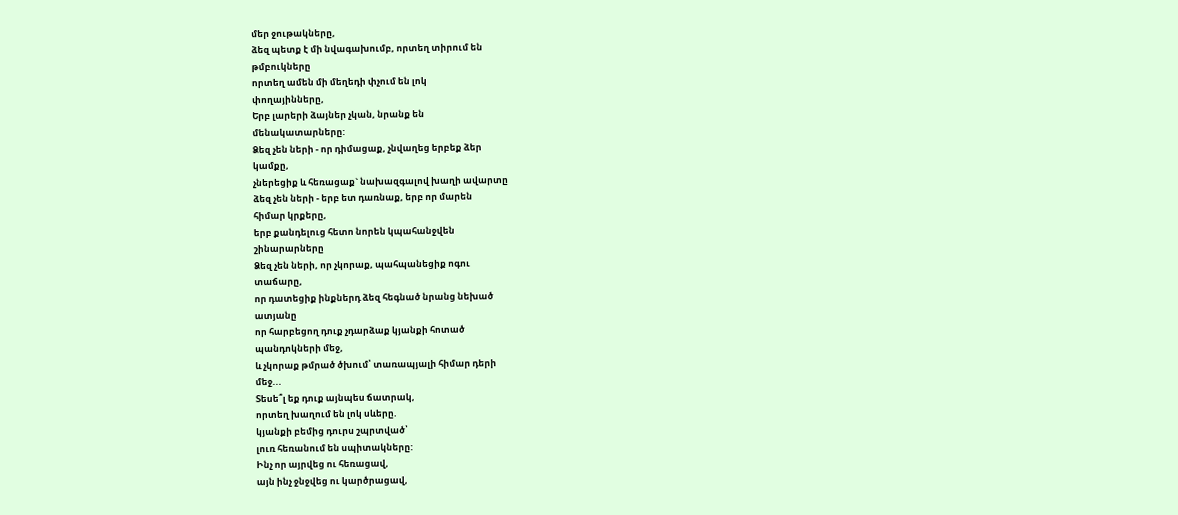մեր ջութակները,
ձեզ պետք է մի նվագախումբ, որտեղ տիրում են
թմբուկները
որտեղ ամեն մի մեղեդի փչում են լոկ
փողայինները,
Երբ լարերի ձայներ չկան, նրանք են
մենակատարները:
Ձեզ չեն ների - որ դիմացաք, չնվաղեց երբեք ձեր
կամքը,
չներեցիք և հեռացաք` նախազգալով խաղի ավարտը
ձեզ չեն ների - երբ ետ դառնաք, երբ որ մարեն
հիմար կրքերը,
երբ քանդելուց հետո նորեն կպահանջվեն
շինարարները
Ձեզ չեն ների, որ չկորաք, պահպանեցիք ոգու
տաճարը,
որ դատեցիք ինքներդ ձեզ հեգնած նրանց նեխած
ատյանը
որ հարբեցող դուք չդարձաք կյանքի հոտած
պանդոկների մեջ,
և չկորաք թմրած ծխում՝ տառապյալի հիմար դերի
մեջ...
Տեսե՞լ եք դուք այնպես ճատրակ,
որտեղ խաղում են լոկ սևերը.
կյանքի բեմից դուրս շպրտված՝
լուռ հեռանում են սպիտակները:
Ինչ որ այրվեց ու հեռացավ,
այն ինչ ջնջվեց ու կարծրացավ,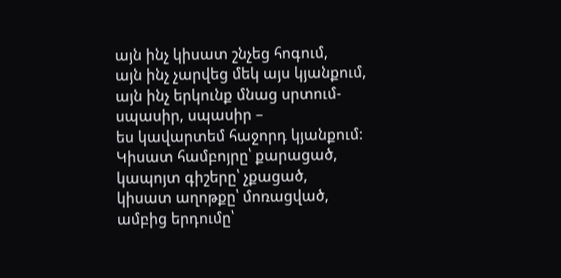այն ինչ կիսատ շնչեց հոգում,
այն ինչ չարվեց մեկ այս կյանքում,
այն ինչ երկունք մնաց սրտում-
սպասիր, սպասիր –
ես կավարտեմ հաջորդ կյանքում:
Կիսատ համբոյրը՝ քարացած,
կապոյտ գիշերը՝ չքացած,
կիսատ աղոթքը՝ մոռացված,
ամբից երդումը՝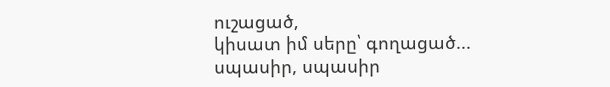ուշացած,
կիսատ իմ սերը՝ գողացած...
սպասիր, սպասիր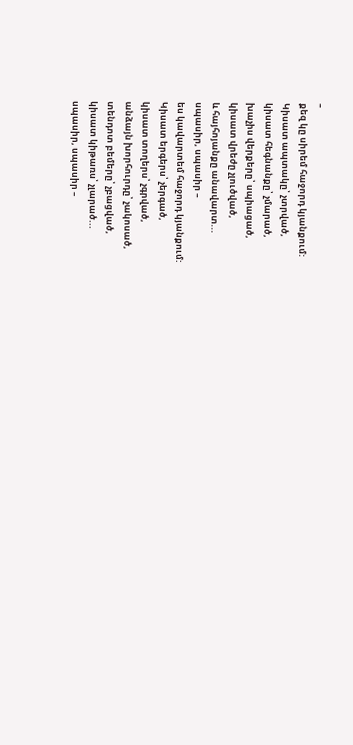–
քեզ կը սիրեմ հաջորդ կյանքում:
Կիսատ ապտակը՝ չտրված,
կիսատ հեգնանքը՝ չմարած,
խաչիս վերքերը՝ սպիացած,
կիսատ վրեժը չլուծված,
և հայհոյանքը անավարտ...
սպասիր, սպասիր –
ես կավարտեմ հաջորդ կյանքում:
Կիսատ երգերս՝ չերգած,
կիսատ տողերս՝ չգրված,
անձայն խորհուրդը՝ չակոսած,
տենդոտ բեմերը՝ չբացված,
կիսատ կիթառս՝ չլարած...
սպասիր, սպասիր –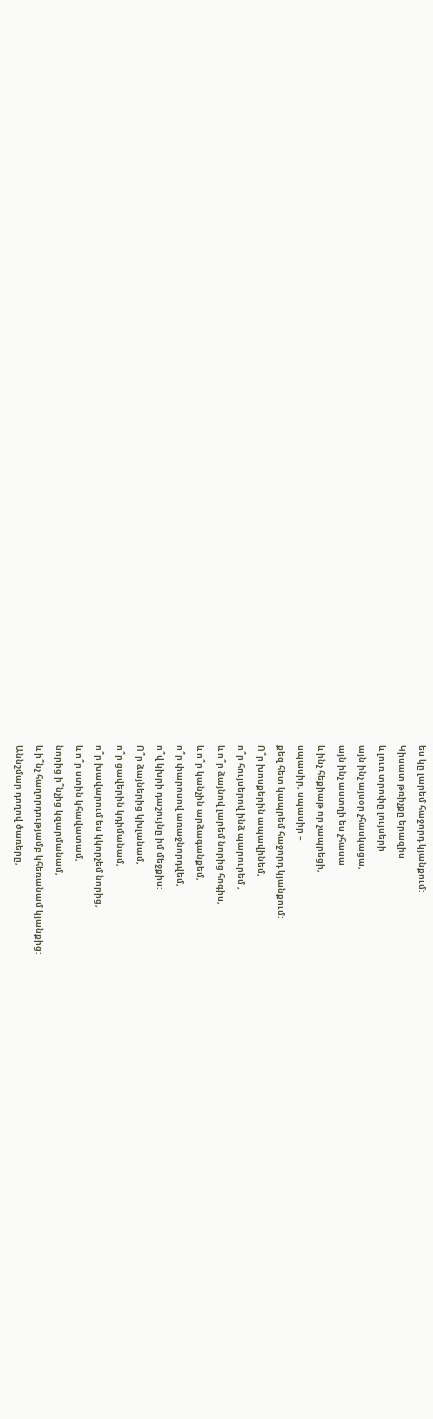ես կը լարեմ հաջորդ կյանքում:
Կիսատ թռիչքը երազիս
և լուռ տրոփը լույսերի
այն ինչ այսօր չհասկացա,
այն ինչ աստղի ես չհասա
և ինչ հեքիաթ որ չապրեցի,
սպասիր, սպասիր –
քեզ հետ կապրեմ հաջորդ կյանքում:
Ո՞ր խոսքերին ապավինեմ,
ո՞ր հույսերով ինձ պարուրեմ ,
և ո՞ր ձայնով լարեմ նորից հոգիս,
և ո՞ր կանչին արձագանքեմ,
ո՞ր փարոսով առաջնորդվեմ,
ո՞վ կխրի դաշույնը իմ մեջքիս:
Ո՞ր ձայներից կխլանամ,
ո՞ր ցավերին կդիմանամ,
ո՞ր խավարում ես կկորչեմ նորից,
և ո՞ր ստին կհավատամ,
նորից ի՞նչից կզարմանամ,
և ի՞նչ հաղորդությամբ կհեռանամ կյանքից:
Աննշմար դողով ծառերը,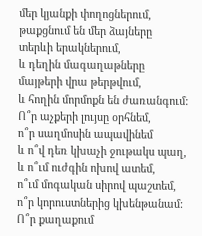մեր կյանքի փողոցներում,
թաքցնում են մեր ձայները
տերևի երակներում,
և դեղին մագաղաթները
մայթերի վրա թերթվում,
և հողին մորմոքն են ժառանգում:
Ո՞ր աչքերի լույսը օրհնեմ,
ո՞ր սաղմոսին ապավինեմ
և ո՞վ դեռ կխաչի ջութակս պաղ,
և ո՞ւմ ուժգին ոխով ատեմ,
ո՞ւմ մոգական սիրով պաշտեմ,
ո՞ր կորուստներից կխենթանամ:
Ո՞ր քաղաքում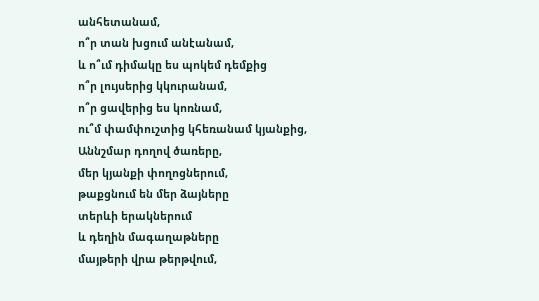անհետանամ,
ո՞ր տան խցում անէանամ,
և ո՞ւմ դիմակը ես պոկեմ դեմքից
ո՞ր լույսերից կկուրանամ,
ո՞ր ցավերից ես կոռնամ,
ու՞մ փամփուշտից կհեռանամ կյանքից,
Աննշմար դողով ծառերը,
մեր կյանքի փողոցներում,
թաքցնում են մեր ձայները
տերևի երակներում
և դեղին մագաղաթները
մայթերի վրա թերթվում,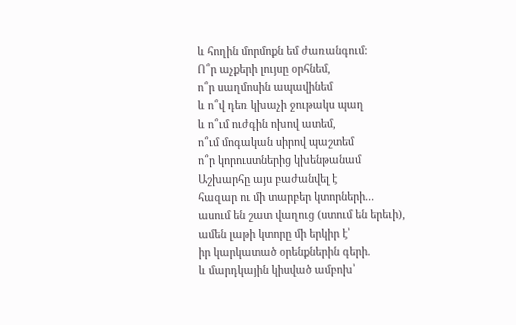և հողին մորմոքն եմ ժառանգում:
Ո՞ր աչքերի լույսը օրհնեմ,
ո՞ր սաղմոսին ապավինեմ
և ո՞վ դեռ կխաչի ջութակս պաղ
և ո՞ւմ ուժգին ոխով ատեմ,
ո՞ւմ մոգական սիրով պաշտեմ
ո՞ր կորուստներից կխենթանամ
Աշխարհը այս բաժանվել է
հազար ու մի տարբեր կտորների...
ասում են շատ վաղուց (ստում են երեւի),
ամեն լաթի կտորը մի երկիր է՝
իր կարկատած օրենքներին գերի.
և մարդկային կիսված ամբոխ՝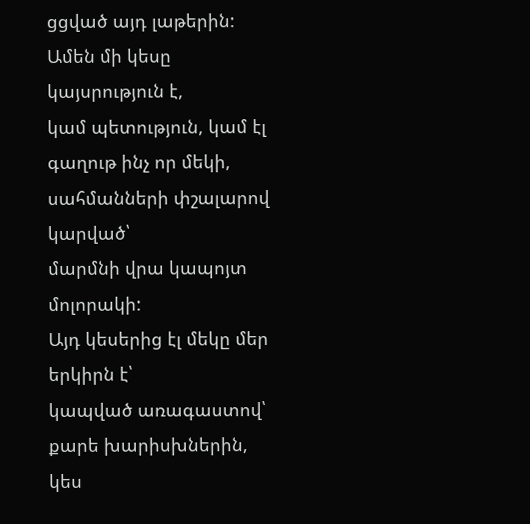ցցված այդ լաթերին:
Ամեն մի կեսը կայսրություն է,
կամ պետություն, կամ էլ գաղութ ինչ որ մեկի,
սահմանների փշալարով կարված՝
մարմնի վրա կապոյտ մոլորակի:
Այդ կեսերից էլ մեկը մեր երկիրն է՝
կապված առագաստով՝ քարե խարիսխներին,
կես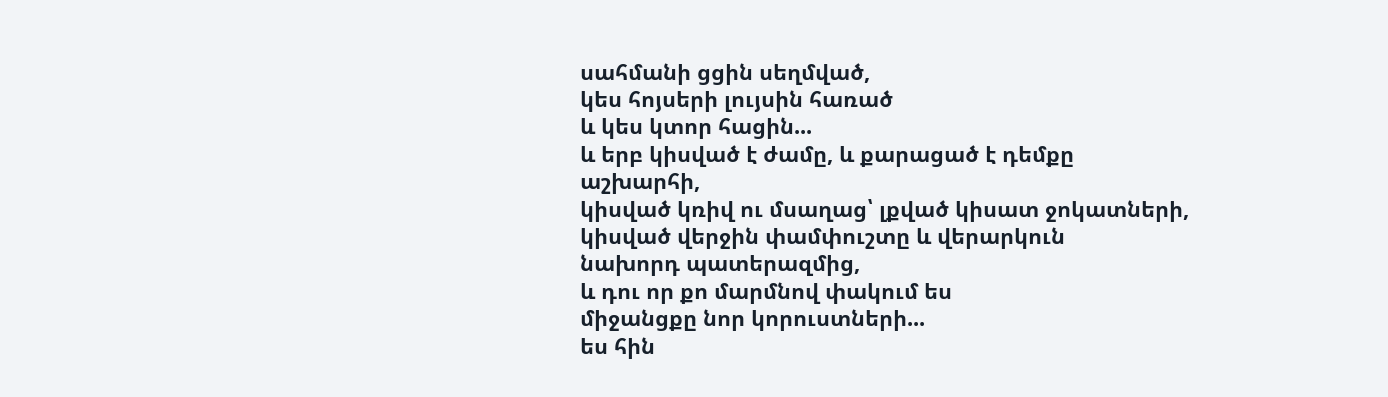սահմանի ցցին սեղմված,
կես հոյսերի լույսին հառած
և կես կտոր հացին...
և երբ կիսված է ժամը, և քարացած է դեմքը
աշխարհի,
կիսված կռիվ ու մսաղաց՝ լքված կիսատ ջոկատների,
կիսված վերջին փամփուշտը և վերարկուն
նախորդ պատերազմից,
և դու որ քո մարմնով փակում ես
միջանցքը նոր կորուստների...
ես հին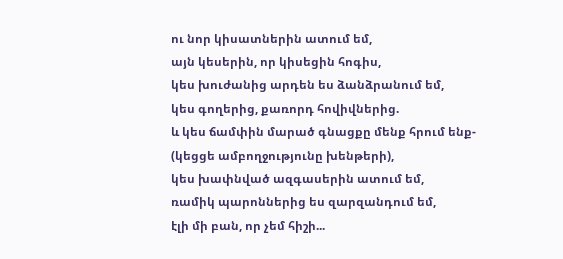ու նոր կիսատներին ատում եմ,
այն կեսերին, որ կիսեցին հոգիս,
կես խուժանից արդեն ես ձանձրանում եմ,
կես գողերից, քառորդ հովիվներից.
և կես ճամփին մարած գնացքը մենք հրում ենք-
(կեցցե ամբողջությունը խենթերի),
կես խափնված ազգասերին ատում եմ,
ռամիկ պարոններից ես զարզանդում եմ,
էլի մի բան, որ չեմ հիշի...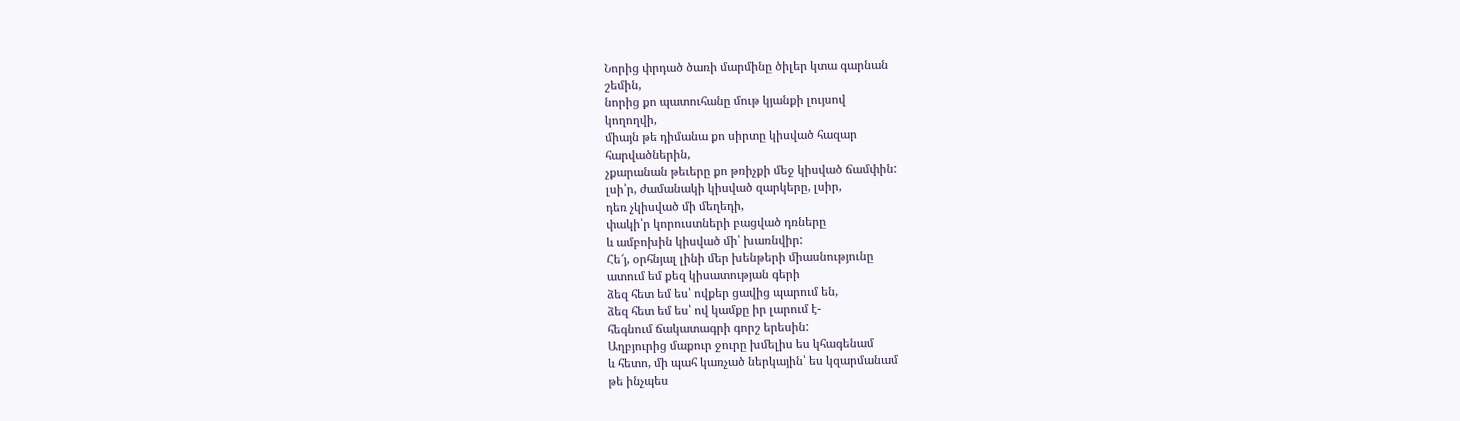Նորից փրդած ծառի մարմինը ծիլեր կտա գարնան
շեմին,
նորից քո պատուհանը մութ կյանքի լույսով
կողողվի,
միայն թե դիմանա քո սիրտը կիսված հազար
հարվածներին,
չքարանան թեւերը քո թռիչքի մեջ կիսված ճամփին:
լսի՝ր, ժամանակի կիսված զարկերը, լսիր,
դեռ չկիսված մի մեղեդի,
փակի՝ր կորուստների բացված դռները
և ամբոխին կիսված մի՝ խառնվիր:
Հե՜յ, օրհնյալ լինի մեր խենթերի միասնությունը
ատում եմ քեզ կիսատության գերի
ձեզ հետ եմ ես՝ ովքեր ցավից պարում են,
ձեզ հետ եմ ես՝ ով կամքը իր լարում է-
հեգնում ճակատագրի գորշ երեսին:
Աղբյուրից մաքուր ջուրը խմելիս ես կհագենամ
և հետո, մի պահ կառչած ներկային՝ ես կզարմանամ
թե ինչպես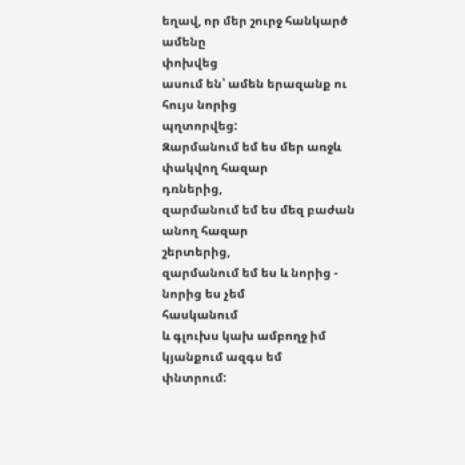եղավ, որ մեր շուրջ հանկարծ ամենը
փոխվեց
ասում են՝ ամեն երազանք ու հույս նորից
պղտորվեց:
Զարմանում եմ ես մեր առջև փակվող հազար
դռներից,
զարմանում եմ ես մեզ բաժան անող հազար
շերտերից,
զարմանում եմ ես և նորից - նորից ես չեմ
հասկանում
և գլուխս կախ ամբողջ իմ կյանքում ազգս եմ
փնտրում: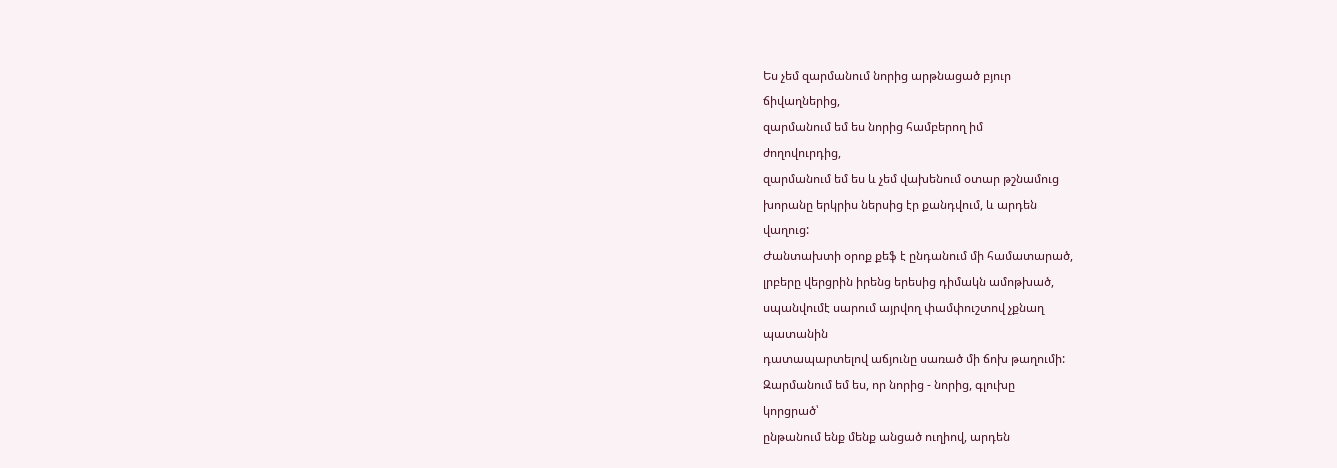Ես չեմ զարմանում նորից արթնացած բյուր
ճիվաղներից,
զարմանում եմ ես նորից համբերող իմ
ժողովուրդից,
զարմանում եմ ես և չեմ վախենում օտար թշնամուց
խորանը երկրիս ներսից էր քանդվում, և արդեն
վաղուց:
Ժանտախտի օրոք քեֆ է ընդանում մի համատարած,
լրբերը վերցրին իրենց երեսից դիմակն ամոթխած,
սպանվումէ սարում այրվող փամփուշտով չքնաղ
պատանին
դատապարտելով աճյունը սառած մի ճոխ թաղումի:
Զարմանում եմ ես, որ նորից - նորից, գլուխը
կորցրած՝
ընթանում ենք մենք անցած ուղիով, արդեն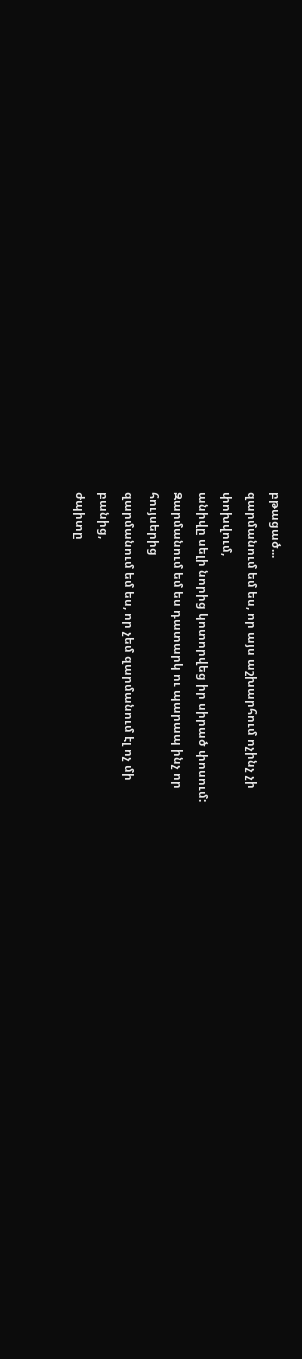բթացած...
զարմանում եմ ես, որ այս աշխարհում ոչինչ չի
փոխվում,
անիվը սելի նորից կոտորվեց իր սիրած փոսում:
Զարմանում եմ ես դատարկ ու պարապ ինչ որ
հույսերից
զարմանում եմ ես, որ չեմ զարմանում էլ ոչ մի
բանից,
ժպիտը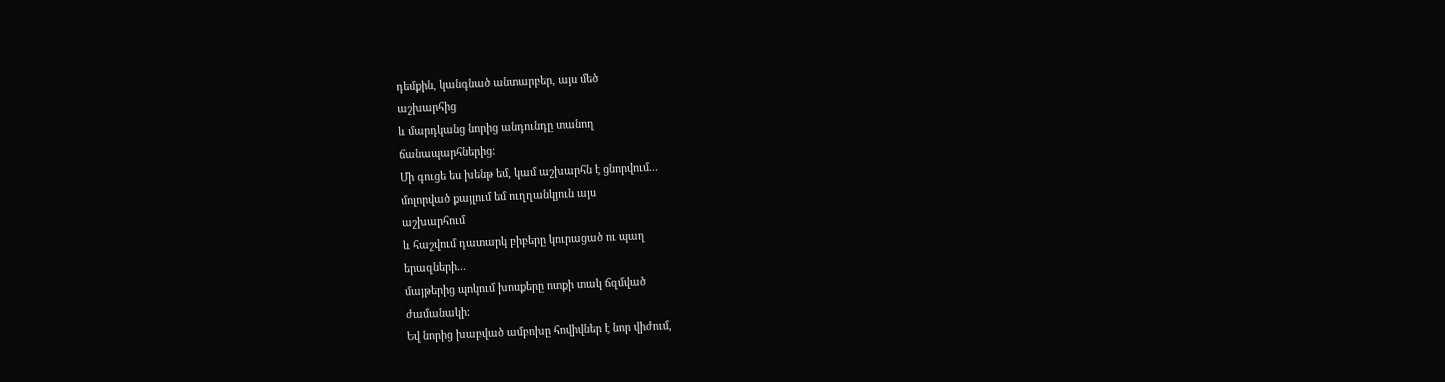դեմքին, կանգնած անտարբեր, այս մեծ
աշխարհից
և մարդկանց նորից անդունդը տանող
ճանապարհներից:
Մի գուցե ես խենթ եմ, կամ աշխարհն է ցնորվում...
մոլորված քայլում եմ ուղղանկյուն այս
աշխարհում
և հաշվում դատարկ բիբերը կուրացած ու պաղ
երազների...
մայթերից պոկում խոսքերը ոտքի տակ ճզմված
ժամանակի:
Եվ նորից խաբված ամբոխը հովիվներ է նոր վիժում,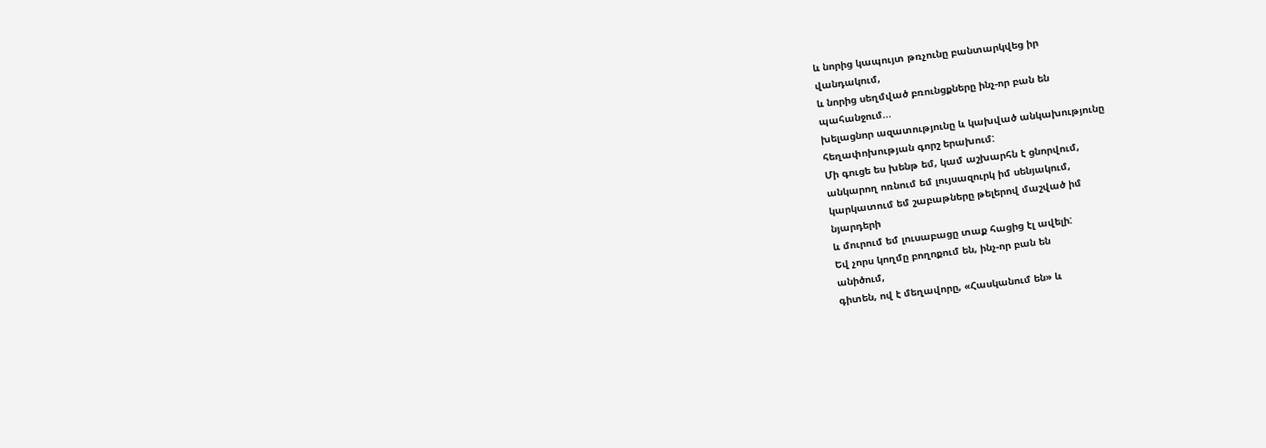և նորից կապույտ թռչունը բանտարկվեց իր
վանդակում,
և նորից սեղմված բռունցքները ինչ-որ բան են
պահանջում...
խելացնոր ազատությունը և կախված անկախությունը
հեղափոխության գորշ երախում:
Մի գուցե ես խենթ եմ, կամ աշխարհն է ցնորվում,
անկարող ոռնում եմ լույսազուրկ իմ սենյակում,
կարկատում եմ շաբաթները թելերով մաշված իմ
նյարդերի
և մուրում եմ լուսաբացը տաք հացից էլ ավելի:
Եվ չորս կողմը բողոքում են, ինչ-որ բան են
անիծում,
գիտեն, ով է մեղավորը, «Հասկանում են» և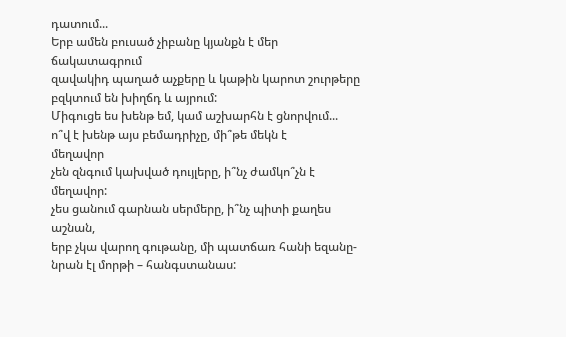դատում...
Երբ ամեն բուսած չիբանը կյանքն է մեր
ճակատագրում
զավակիդ պաղած աչքերը և կաթին կարոտ շուրթերը
բզկտում են խիղճդ և այրում:
Միգուցե ես խենթ եմ, կամ աշխարհն է ցնորվում...
ո՞վ է խենթ այս բեմադրիչը, մի՞թե մեկն է
մեղավոր
չեն զնգում կախված դույլերը, ի՞նչ ժամկո՞չն է
մեղավոր:
չես ցանում գարնան սերմերը, ի՞նչ պիտի քաղես
աշնան,
երբ չկա վարող գութանը, մի պատճառ հանի եզանը-
նրան էլ մորթի – հանգստանաս: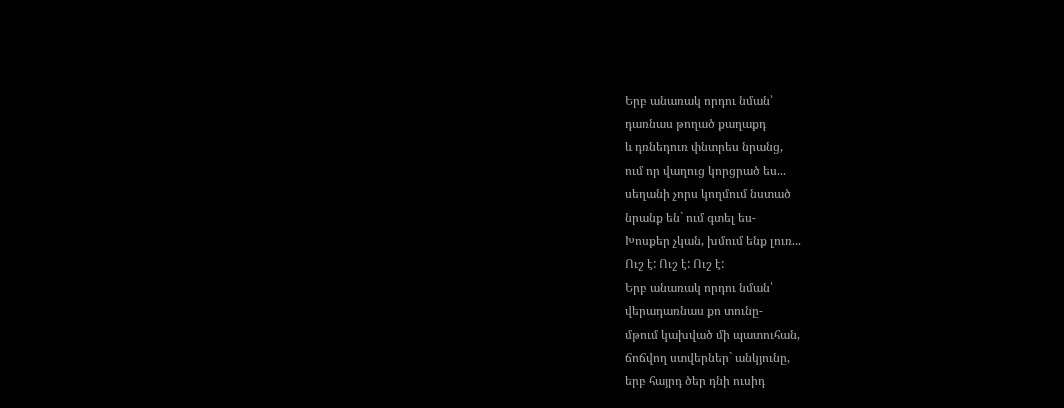Երբ անառակ որդու նման՝
դառնաս թողած քաղաքդ
և դռնեդուռ փնտրես նրանց,
ում որ վաղուց կորցրած ես...
սեղանի չորս կողմում նստած
նրանք են` ում գտել ես-
Խոսքեր չկան, խմում ենք լուռ...
Ուշ է: Ուշ է: Ուշ է:
Երբ անառակ որդու նման՝
վերադառնաս քո տունը-
մթում կախված մի պատուհան,
ճոճվող ստվերներ` անկյունը,
երբ հայրդ ծեր դնի ուսիդ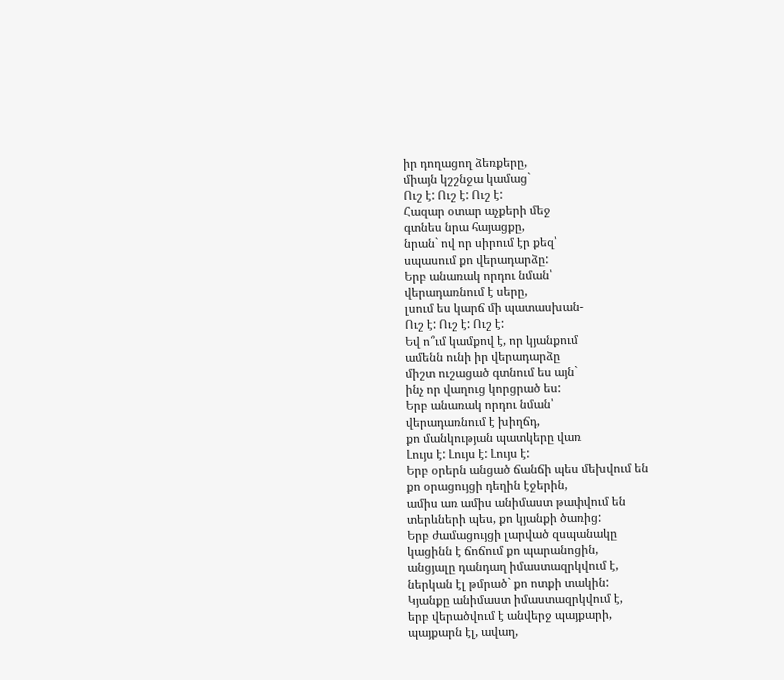իր դողացող ձեռքերը,
միայն կշշնջա կամաց`
Ուշ է: Ուշ է: Ուշ է:
Հազար օտար աչքերի մեջ
գտնես նրա հայացքը,
նրան` ով որ սիրում էր քեզ՝
սպասում քո վերադարձը:
Երբ անառակ որդու նման՝
վերադառնում է սերը,
լսում ես կարճ մի պատասխան-
Ուշ է: Ուշ է: Ուշ է:
Եվ ո՞ւմ կամքով է, որ կյանքում
ամենն ունի իր վերադարձը
միշտ ուշացած գտնում ես այն`
ինչ որ վաղուց կորցրած ես:
Երբ անառակ որդու նման՝
վերադառնում է խիղճդ,
քո մանկության պատկերը վառ
Լույս է: Լույս է: Լույս է:
Երբ օրերն անցած ճանճի պես մեխվում են
քո օրացույցի դեղին էջերին,
ամիս առ ամիս անիմաստ թափվում են
տերևների պես, քո կյանքի ծառից:
Երբ ժամացույցի լարված զսպանակը
կացինն է ճոճում քո պարանոցին,
անցյալը դանդաղ իմաստազրկվում է,
ներկան էլ թմրած` քո ոտքի տակին:
Կյանքը անիմաստ իմաստազրկվում է,
երբ վերածվում է անվերջ պայքարի,
պայքարն էլ, ավաղ,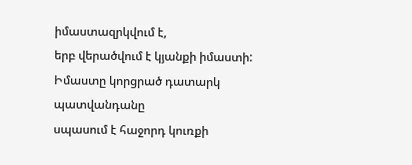իմաստազրկվում է,
երբ վերածվում է կյանքի իմաստի:
Իմաստը կորցրած դատարկ պատվանդանը
սպասում է հաջորդ կուռքի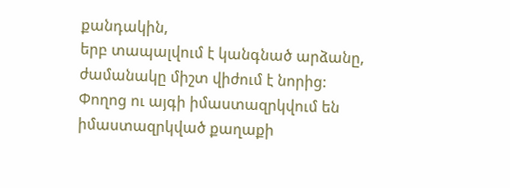քանդակին,
երբ տապալվում է կանգնած արձանը,
ժամանակը միշտ վիժում է նորից:
Փողոց ու այգի իմաստազրկվում են
իմաստազրկված քաղաքի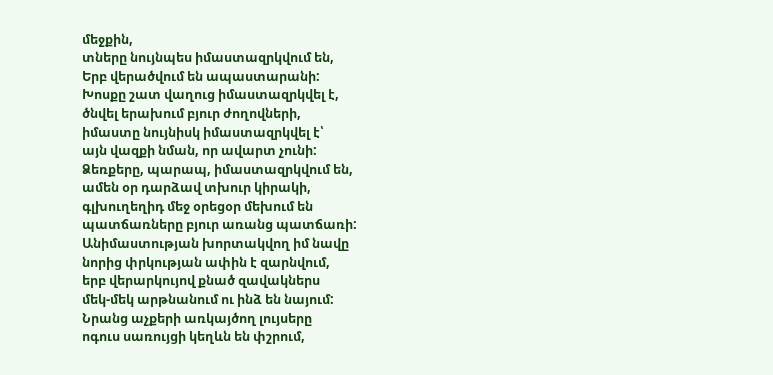մեջքին,
տները նույնպես իմաստազրկվում են,
Երբ վերածվում են ապաստարանի:
Խոսքը շատ վաղուց իմաստազրկվել է,
ծնվել երախում բյուր ժողովների,
իմաստը նույնիսկ իմաստազրկվել է՝
այն վազքի նման, որ ավարտ չունի:
Ձեռքերը, պարապ, իմաստազրկվում են,
ամեն օր դարձավ տխուր կիրակի,
գլխուղեղիդ մեջ օրեցօր մեխում են
պատճառները բյուր առանց պատճառի:
Անիմաստության խորտակվող իմ նավը
նորից փրկության ափին է զարնվում,
երբ վերարկույով քնած զավակներս
մեկ-մեկ արթնանում ու ինձ են նայում:
Նրանց աչքերի առկայծող լույսերը
ոգուս սառույցի կեղևն են փշրում,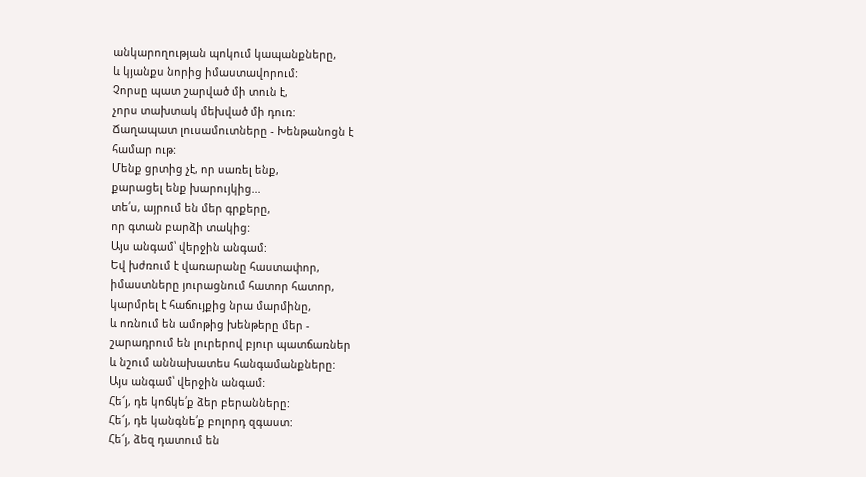անկարողության պոկում կապանքները,
և կյանքս նորից իմաստավորում:
Չորսը պատ շարված մի տուն է,
չորս տախտակ մեխված մի դուռ:
Ճաղապատ լուսամուտները - Խենթանոցն է
համար ութ:
Մենք ցրտից չէ, որ սառել ենք,
քարացել ենք խարույկից...
տե՛ս, այրում են մեր գրքերը,
որ գտան բարձի տակից:
Այս անգամ՝ վերջին անգամ:
Եվ խժռում է վառարանը հաստափոր,
իմաստները յուրացնում հատոր հատոր,
կարմրել է հաճույքից նրա մարմինը,
և ոռնում են ամոթից խենթերը մեր -
շարադրում են լուրերով բյուր պատճառներ
և նշում աննախատես հանգամանքները:
Այս անգամ՝ վերջին անգամ:
Հե՜յ, դե կոճկե՛ք ձեր բերանները:
Հե՜յ, դե կանգնե՛ք բոլորդ զգաստ:
Հե՜յ, ձեզ դատում են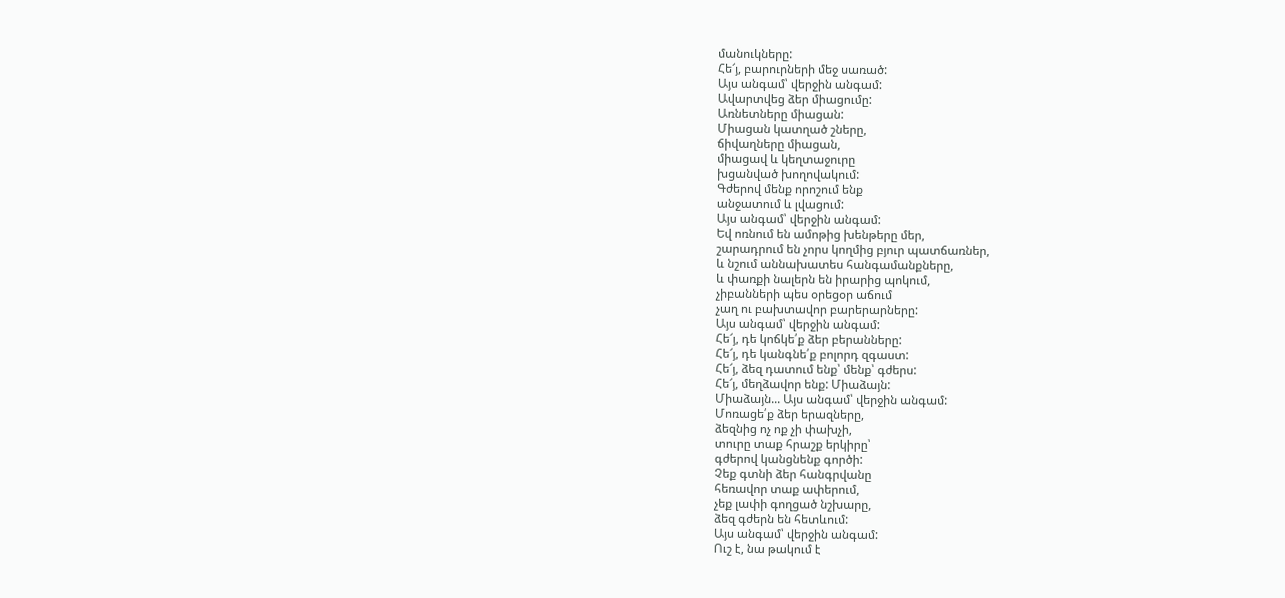մանուկները:
Հե՜յ, բարուրների մեջ սառած:
Այս անգամ՝ վերջին անգամ:
Ավարտվեց ձեր միացումը:
Առնետները միացան:
Միացան կատղած շները,
ճիվաղները միացան,
միացավ և կեղտաջուրը
խցանված խողովակում:
Գժերով մենք որոշում ենք
անջատում և լվացում:
Այս անգամ՝ վերջին անգամ:
Եվ ոռնում են ամոթից խենթերը մեր,
շարադրում են չորս կողմից բյուր պատճառներ,
և նշում աննախատես հանգամանքները,
և փառքի նալերն են իրարից պոկում,
չիբանների պես օրեցօր աճում
չաղ ու բախտավոր բարերարները:
Այս անգամ՝ վերջին անգամ:
Հե՜յ, դե կոճկե՛ք ձեր բերանները:
Հե՜յ, դե կանգնե՛ք բոլորդ զգաստ:
Հե՜յ, ձեզ դատում ենք՝ մենք՝ գժերս:
Հե՜յ, մեղձավոր ենք: Միաձայն:
Միաձայն... Այս անգամ՝ վերջին անգամ:
Մոռացե՛ք ձեր երազները,
ձեզնից ոչ ոք չի փախչի,
տուրը տաք հրաշք երկիրը՝
գժերով կանցնենք գործի:
Չեք գտնի ձեր հանգրվանը
հեռավոր տաք ափերում,
չեք լափի գողցած նշխարը,
ձեզ գժերն են հետևում:
Այս անգամ՝ վերջին անգամ:
Ուշ է, նա թակում է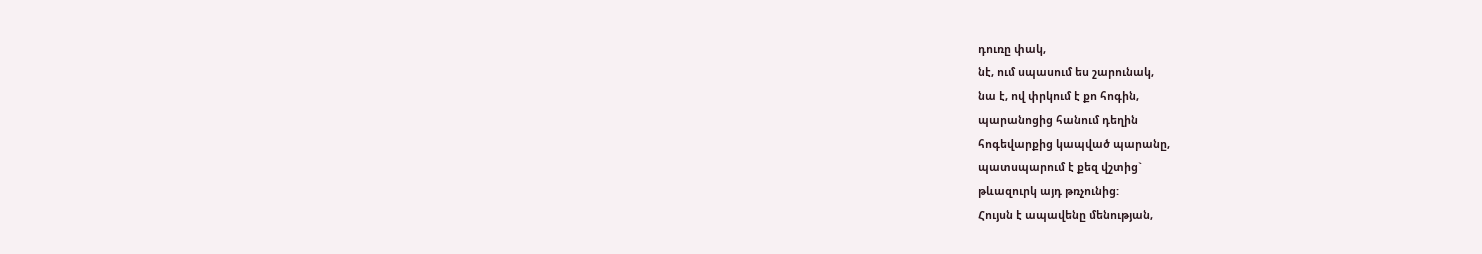դուռը փակ,
նէ, ում սպասում ես շարունակ,
նա է, ով փրկում է քո հոգին,
պարանոցից հանում դեղին
հոգեվարքից կապված պարանը,
պատսպարում է քեզ վշտից`
թևազուրկ այդ թռչունից:
Հույսն է ապավենը մենության,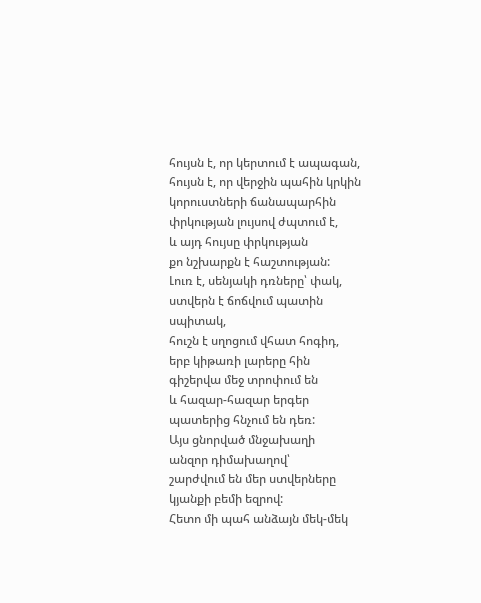հույսն է, որ կերտում է ապագան,
հույսն է, որ վերջին պահին կրկին
կորուստների ճանապարհին
փրկության լույսով ժպտում է,
և այդ հույսը փրկության
քո նշխարքն է հաշտության:
Լուռ է, սենյակի դռները՝ փակ,
ստվերն է ճոճվում պատին սպիտակ,
հուշն է սղոցում վհատ հոգիդ,
երբ կիթառի լարերը հին
գիշերվա մեջ տրոփում են
և հազար-հազար երգեր
պատերից հնչում են դեռ:
Այս ցնորված մնջախաղի
անզոր դիմախաղով՝
շարժվում են մեր ստվերները
կյանքի բեմի եզրով:
Հետո մի պահ անձայն մեկ-մեկ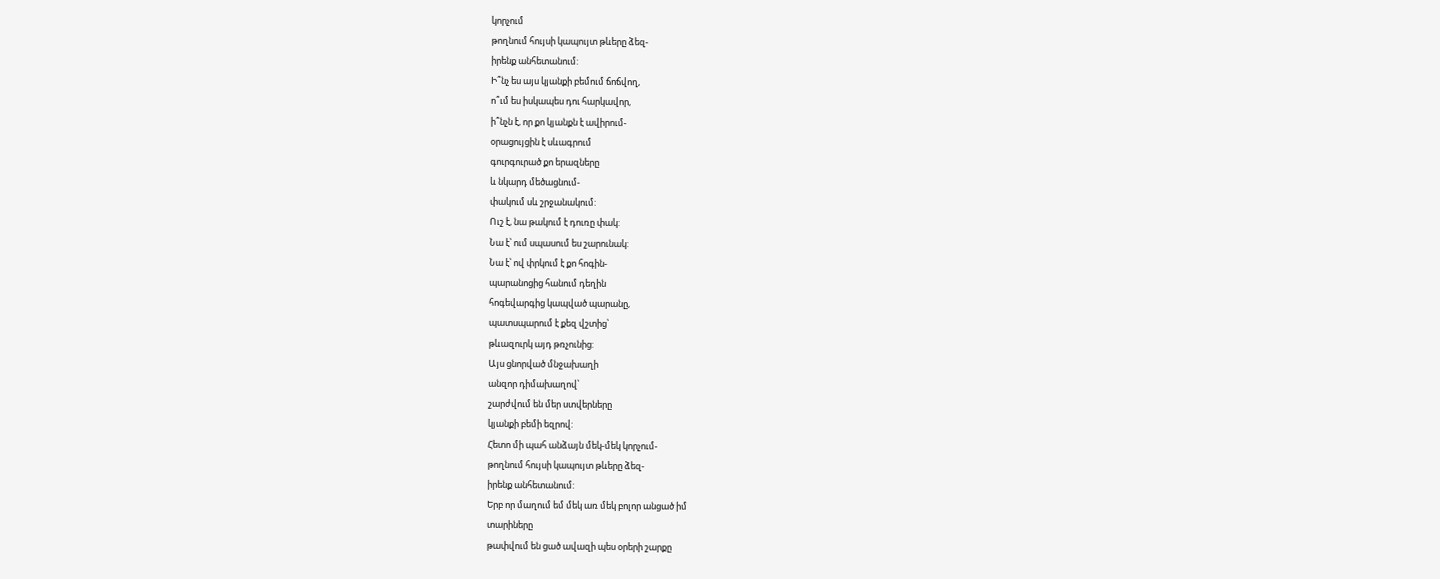կորչում
թողնում հույսի կապույտ թևերը ձեզ-
իրենք անհետանում:
Ի՞նչ ես այս կյանքի բեմում ճոճվող,
ո՞ւմ ես իսկապես դու հարկավոր,
ի՞նչն է, որ քո կյանքն է ավիրում-
օրացույցին է սևագրում
գուրգուրած քո երազները
և նկարդ մեծացնում-
փակում սև շրջանակում:
Ուշ է, նա թակում է դուռը փակ:
Նա է՝ ում սպասում ես շարունակ:
Նա է՝ ով փրկում է քո հոգին-
պարանոցից հանում դեղին
հոգեվարգից կապված պարանը,
պատսպարում է քեզ վշտից՝
թևազուրկ այդ թռչունից:
Այս ցնորված մնջախաղի
անզոր դիմախաղով՝
շարժվում են մեր ստվերները
կյանքի բեմի եզրով:
Հետո մի պահ անձայն մեկ-մեկ կորչում-
թողնում հույսի կապույտ թևերը ձեզ-
իրենք անհետանում:
Երբ որ մաղում եմ մեկ առ մեկ բոլոր անցած իմ
տարիները
թափվում են ցած ավազի պես օրերի շարքը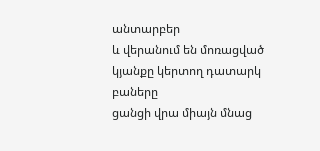անտարբեր
և վերանում են մոռացված կյանքը կերտող դատարկ
բաները
ցանցի վրա միայն մնաց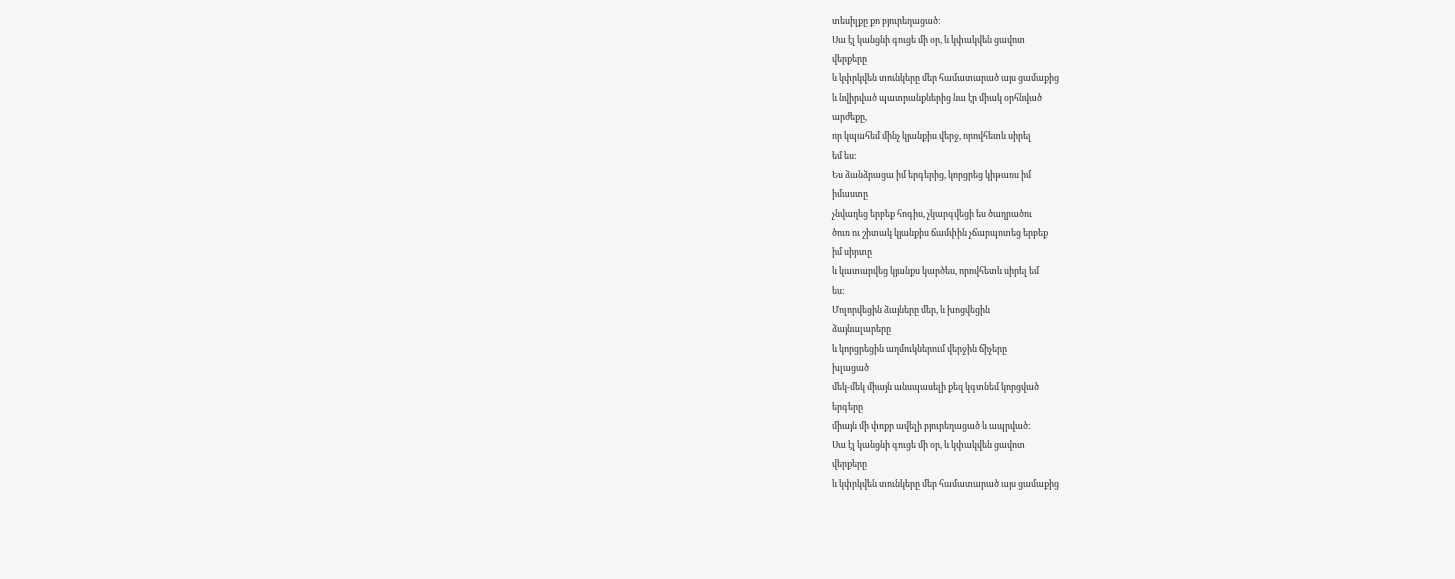տեսիլքը քո բյուրեղացած:
Սա էլ կանցնի գուցե մի օր, և կփակվեն ցավոտ
վերքերը
և կփրկվեն տունկերը մեր համատարած այս ցամաքից
և նվիրված պատրանքներից նա էր միակ օրհնված
արժեքը,
որ կպահեմ մինչ կյանքիս վերջ, որովհետև սիրել
եմ ես:
Ես ձանձրացա իմ երգերից, կորցրեց կիթառս իմ
իմաստը
չնվաղեց երբեք հոգիս, չկարգվեցի ես ծաղրածու
ծուռ ու շիտակ կյանքիս ճամփին չճարպոտեց երբեք
իմ սիրտը
և կատարվեց կյանքս կարծես, որովհետև սիրել եմ
ես:
Մոլորվեցին ձայները մեր, և խոցվեցին
ձայնալարերը
և կորցրեցին աղմուկներում վերջին ճիչերը
խլացած
մեկ-մեկ միայն անսպասելի քեզ կգտնեմ կորցված
երգերը
միայն մի փոքր ավելի բյուրեղացած և ապրված:
Սա էլ կանցնի գուցե մի օր, և կփակվեն ցավոտ
վերքերը
և կփրկվեն տունկերը մեր համատարած այս ցամաքից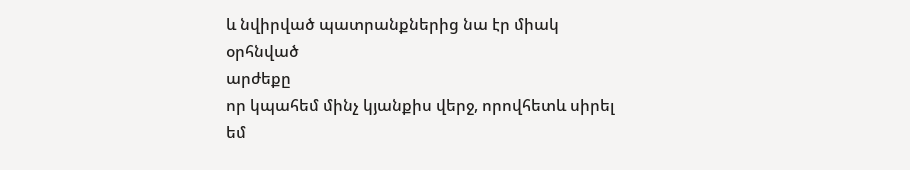և նվիրված պատրանքներից նա էր միակ օրհնված
արժեքը
որ կպահեմ մինչ կյանքիս վերջ, որովհետև սիրել
եմ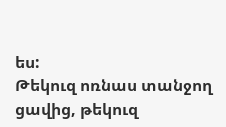ես:
Թեկուզ ոռնաս տանջող ցավից, թեկուզ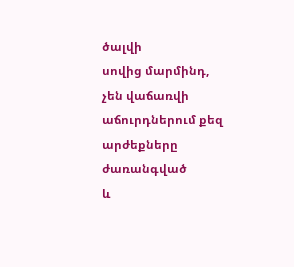ծալվի
սովից մարմինդ,
չեն վաճառվի աճուրդներում քեզ արժեքները
ժառանգված
և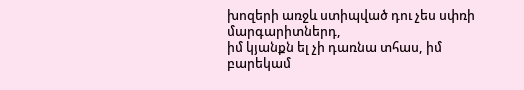խոզերի առջև ստիպված դու չես սփռի
մարգարիտներդ,
իմ կյանքն ել չի դառնա տհաս, իմ բարեկամ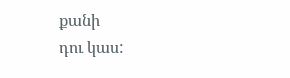քանի
դու կաս: